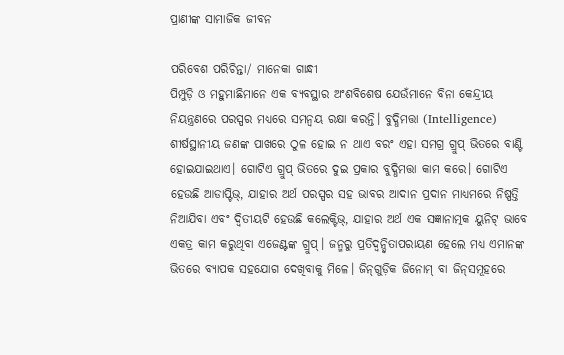ପ୍ରାଣୀଙ୍କ ସାମାଜିକ ଜୀବନ

ପରିବେଶ ପରିଚିନ୍ତା/ ମାନେକା ଗାନ୍ଧୀ
ପିମ୍ପୁଡ଼ି ଓ ମହୁମାଛିମାନେ ଏକ ବ୍ୟବସ୍ଥାର ଅଂଶବିଶେଷ ଯେଉଁମାନେ ବିନା କେନ୍ଦ୍ରୀୟ ନିୟନ୍ତ୍ରଣରେ ପରସ୍ପର ମଧ୍ୟରେ ସମନ୍ବୟ ରକ୍ଷା କରନ୍ତି। ବୁଦ୍ଧିମତ୍ତା (Intelligence) ଶୀର୍ଷସ୍ଥାନୀୟ ଜଣଙ୍କ ପାଖରେ ଠୁଳ ହୋଇ ନ ଥାଏ ବରଂ ଏହା ସମଗ୍ର ଗ୍ରୁପ୍‌ ଭିତରେ ବାଣ୍ଟି ହୋଇଯାଇଥାଏ। ଗୋଟିଏ ଗ୍ରୁପ୍‌ ଭିତରେ ଦୁଇ ପ୍ରକାର ବୁଦ୍ଧିମତ୍ତା କାମ କରେ। ଗୋଟିଏ ହେଉଛି ଆଡାପ୍ଟିଭ୍‌, ଯାହାର ଅର୍ଥ ପରସ୍ପର ସହ ଭାବର ଆଦାନ ପ୍ରଦାନ ମାଧ୍ୟମରେ ନିଷ୍ପତ୍ତି ନିଆଯିବା ଏବଂ ଦ୍ୱିତୀୟଟି ହେଉଛି କଲେକ୍ଟିଭ୍‌, ଯାହାର ଅର୍ଥ ଏକ ସଜ୍ଞାନାତ୍ମକ ୟୁନିଟ୍‌ ଭାବେ ଏକତ୍ର କାମ କରୁଥିବା ଏଜେଣ୍ଟଙ୍କ ଗ୍ରୁପ୍‌। ଜନ୍ମରୁ ପ୍ରତିଦ୍ୱନ୍ଦ୍ୱିତାପରାୟଣ ହେଲେ ମଧ୍ୟ ଏମାନଙ୍କ ଭିତରେ ବ୍ୟାପକ ସହଯୋଗ ଦେଖିବାକୁ ମିଳେ। ଜିନ୍‌ଗୁଡ଼ିକ ଜିନୋମ୍‌ ବା ଜିନ୍‌ସମୂହରେ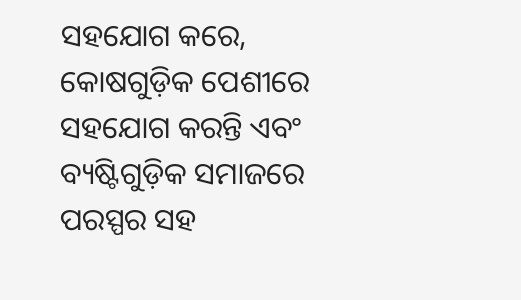ସହଯୋଗ କରେ, କୋଷଗୁଡ଼ିକ ପେଶୀରେ ସହଯୋଗ କରନ୍ତି ଏବଂ ବ୍ୟଷ୍ଟିଗୁଡ଼ିକ ସମାଜରେ ପରସ୍ପର ସହ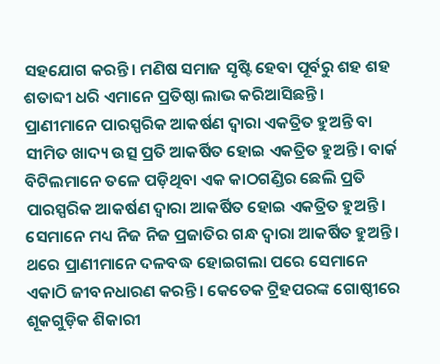ସହଯୋଗ କରନ୍ତି। ମଣିଷ ସମାଜ ସୃଷ୍ଟି ହେବା ପୂର୍ବରୁ ଶହ ଶହ ଶତାବ୍ଦୀ ଧରି ଏମାନେ ପ୍ରତିଷ୍ଠା ଲାଭ କରିଆସିଛନ୍ତି।
ପ୍ରାଣୀମାନେ ପାରସ୍ପରିକ ଆକର୍ଷଣ ଦ୍ୱାରା ଏକତ୍ରିତ ହୁଅନ୍ତି ବା ସୀମିତ ଖାଦ୍ୟ ଉତ୍ସ ପ୍ରତି ଆକର୍ଷିତ ହୋଇ ଏକତ୍ରିତ ହୁଅନ୍ତି। ବାର୍କ ବିଟିଲମାନେ ତଳେ ପଡ଼ିଥିବା ଏକ କାଠଗଣ୍ଡିର ଛେଲି ପ୍ରତି ପାରସ୍ପରିକ ଆକର୍ଷଣ ଦ୍ୱାରା ଆକର୍ଷିତ ହୋଇ ଏକତ୍ରିତ ହୁଅନ୍ତି। ସେମାନେ ମଧ୍ୟ ନିଜ ନିଜ ପ୍ରଜାତିର ଗନ୍ଧ ଦ୍ୱାରା ଆକର୍ଷିତ ହୁଅନ୍ତି। ଥରେ ପ୍ରାଣୀମାନେ ଦଳବଦ୍ଧ ହୋଇଗଲା ପରେ ସେମାନେ ଏକାଠି ଜୀବନଧାରଣ କରନ୍ତି। କେତେକ ଟ୍ରିହପରଙ୍କ ଗୋଷ୍ଠୀରେ ଶୂକଗୁଡ଼ିକ ଶିକାରୀ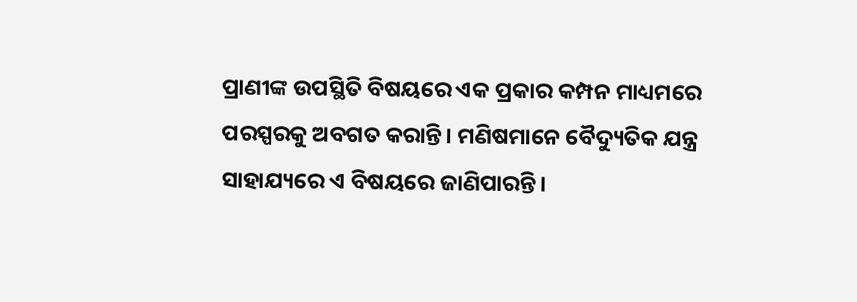ପ୍ରାଣୀଙ୍କ ଉପସ୍ଥିତି ବିଷୟରେ ଏକ ପ୍ରକାର କମ୍ପନ ମାଧ୍ୟମରେ ପରସ୍ପରକୁ ଅବଗତ କରାନ୍ତି। ମଣିଷମାନେ ବୈଦ୍ୟୁତିକ ଯନ୍ତ୍ର ସାହାଯ୍ୟରେ ଏ ବିଷୟରେ ଜାଣିପାରନ୍ତି।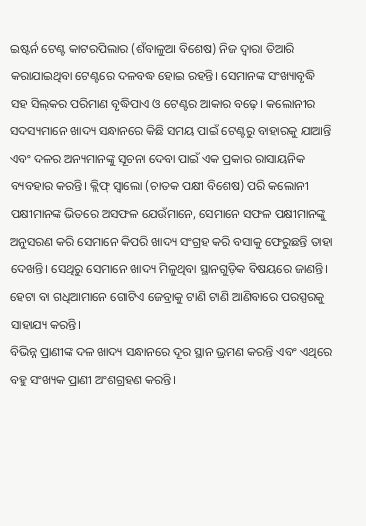ଇଷ୍ଟର୍ନ ଟେଣ୍ଟ କାଟରପିଲାର (ଶଁବାଳୁଆ ବିଶେଷ) ନିଜ ଦ୍ୱାରା ତିଆରି କରାଯାଇଥିବା ଟେଣ୍ଟରେ ଦଳବଦ୍ଧ ହୋଇ ରହନ୍ତି। ସେମାନଙ୍କ ସଂଖ୍ୟାବୃଦ୍ଧି ସହ ସିଲ୍‌କର ପରିମାଣ ବୃଦ୍ଧିପାଏ ଓ ଟେଣ୍ଟର ଆକାର ବଢ଼େ। କଲୋନୀର ସଦସ୍ୟମାନେ ଖାଦ୍ୟ ସନ୍ଧାନରେ କିଛି ସମୟ ପାଇଁ ଟେଣ୍ଟରୁ ବାହାରକୁ ଯାଆନ୍ତି ଏବଂ ଦଳର ଅନ୍ୟମାନଙ୍କୁ ସୂଚନା ଦେବା ପାଇଁ ଏକ ପ୍ରକାର ରାସାୟନିକ ବ୍ୟବହାର କରନ୍ତି। କ୍ଲିଫ୍‌ ସ୍ବାଲୋ (ଚାତକ ପକ୍ଷୀ ବିଶେଷ) ପରି କଲୋନୀ ପକ୍ଷୀମାନଙ୍କ ଭିତରେ ଅସଫଳ ଯେଉଁମାନେ, ସେମାନେ ସଫଳ ପକ୍ଷୀମାନଙ୍କୁ ଅନୁସରଣ କରି ସେମାନେ କିପରି ଖାଦ୍ୟ ସଂଗ୍ରହ କରି ବସାକୁ ଫେରୁଛନ୍ତି ତାହା ଦେଖନ୍ତି। ସେଥିରୁ ସେମାନେ ଖାଦ୍ୟ ମିଳୁଥିବା ସ୍ଥାନଗୁଡ଼ିକ ବିଷୟରେ ଜାଣନ୍ତି। ହେଟା ବା ଗଧିଆମାନେ ଗୋଟିଏ ଜେବ୍ରାକୁ ଟାଣି ଟାଣି ଆଣିବାରେ ପରସ୍ପରକୁ ସାହାଯ୍ୟ କରନ୍ତି।
ବିଭିନ୍ନ ପ୍ରାଣୀଙ୍କ ଦଳ ଖାଦ୍ୟ ସନ୍ଧାନରେ ଦୂର ସ୍ଥାନ ଭ୍ରମଣ କରନ୍ତି ଏବଂ ଏଥିରେ ବହୁ ସଂଖ୍ୟକ ପ୍ରାଣୀ ଅଂଶଗ୍ରହଣ କରନ୍ତି।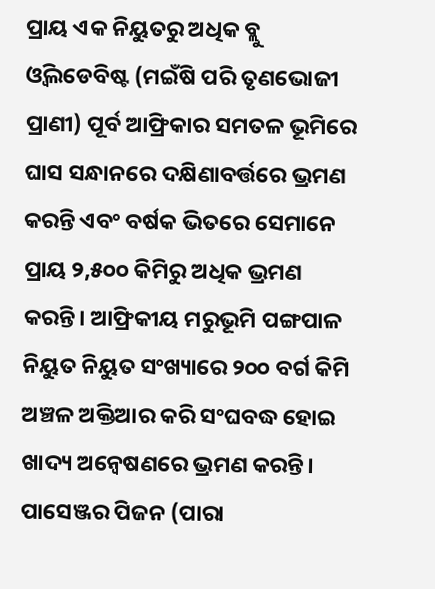ପ୍ରାୟ ଏକ ନିୟୁତରୁ ଅଧିକ ବ୍ଲୁ ଓ୍ବିଲଡେବିଷ୍ଟ (ମଇଁଷି ପରି ତୃଣଭୋଜୀ ପ୍ରାଣୀ) ପୂର୍ବ ଆଫ୍ରିକାର ସମତଳ ଭୂମିରେ ଘାସ ସନ୍ଧାନରେ ଦକ୍ଷିଣାବର୍ତ୍ତରେ ଭ୍ରମଣ କରନ୍ତି ଏବଂ ବର୍ଷକ ଭିତରେ ସେମାନେ ପ୍ରାୟ ୨,୫୦୦ କିମିରୁ ଅଧିକ ଭ୍ରମଣ କରନ୍ତି। ଆଫ୍ରିକୀୟ ମରୁଭୂମି ପଙ୍ଗପାଳ ନିୟୁତ ନିୟୁତ ସଂଖ୍ୟାରେ ୨୦୦ ବର୍ଗ କିମି ଅଞ୍ଚଳ ଅକ୍ତିଆର କରି ସଂଘବଦ୍ଧ ହୋଇ ଖାଦ୍ୟ ଅନ୍ବେଷଣରେ ଭ୍ରମଣ କରନ୍ତି। ପାସେଞ୍ଜର ପିଜନ (ପାରା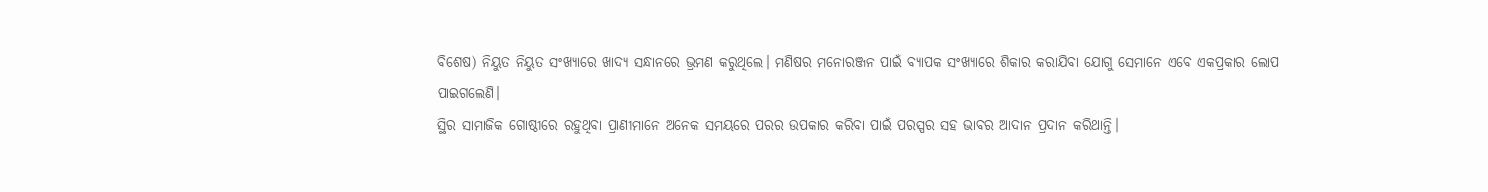ବିଶେଷ) ନିୟୁତ ନିୟୁତ ସଂଖ୍ୟାରେ ଖାଦ୍ୟ ସନ୍ଧାନରେ ଭ୍ରମଣ କରୁଥିଲେ। ମଣିଷର ମନୋରଞ୍ଜନ ପାଇଁ ବ୍ୟାପକ ସଂଖ୍ୟାରେ ଶିକାର କରାଯିବା ଯୋଗୁ ସେମାନେ ଏବେ ଏକପ୍ରକାର ଲୋପ ପାଇଗଲେଣି।
ସ୍ଥିର ସାମାଜିକ ଗୋଷ୍ଠୀରେ ରହୁଥିବା ପ୍ରାଣୀମାନେ ଅନେକ ସମୟରେ ପରର ଉପକାର କରିବା ପାଇଁ ପରସ୍ପର ସହ ଭାବର ଆଦାନ ପ୍ରଦାନ କରିଥାନ୍ତି।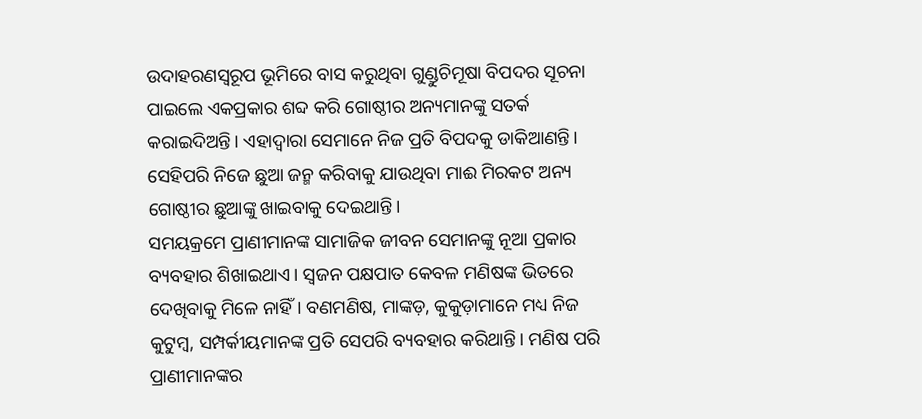ଉଦାହରଣସ୍ବରୂପ ଭୂମିରେ ବାସ କରୁଥିବା ଗୁଣ୍ଡୁଚିମୂଷା ବିପଦର ସୂଚନା ପାଇଲେ ଏକପ୍ରକାର ଶବ୍ଦ କରି ଗୋଷ୍ଠୀର ଅନ୍ୟମାନଙ୍କୁ ସତର୍କ କରାଇଦିଅନ୍ତି। ଏହାଦ୍ୱାରା ସେମାନେ ନିଜ ପ୍ରତି ବିପଦକୁ ଡାକିଆଣନ୍ତି। ସେହିପରି ନିଜେ ଛୁଆ ଜନ୍ମ କରିବାକୁ ଯାଉଥିବା ମାଈ ମିରକଟ ଅନ୍ୟ ଗୋଷ୍ଠୀର ଛୁଆଙ୍କୁ ଖାଇବାକୁ ଦେଇଥାନ୍ତି।
ସମୟକ୍ରମେ ପ୍ରାଣୀମାନଙ୍କ ସାମାଜିକ ଜୀବନ ସେମାନଙ୍କୁ ନୂଆ ପ୍ରକାର ବ୍ୟବହାର ଶିଖାଇଥାଏ। ସ୍ବଜନ ପକ୍ଷପାତ କେବଳ ମଣିଷଙ୍କ ଭିତରେ ଦେଖିବାକୁ ମିଳେ ନାହିଁ। ବଣମଣିଷ, ମାଙ୍କଡ଼, କୁକୁଡ଼ାମାନେ ମଧ୍ୟ ନିଜ କୁଟୁମ୍ବ, ସମ୍ପର୍କୀୟମାନଙ୍କ ପ୍ରତି ସେପରି ବ୍ୟବହାର କରିଥାନ୍ତି। ମଣିଷ ପରି ପ୍ରାଣୀମାନଙ୍କର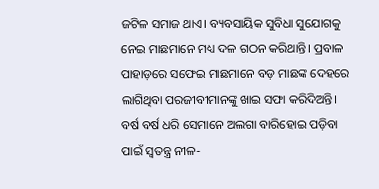ଜଟିଳ ସମାଜ ଥାଏ। ବ୍ୟବସାୟିକ ସୁବିଧା ସୁଯୋଗକୁ ନେଇ ମାଛମାନେ ମଧ୍ୟ ଦଳ ଗଠନ କରିଥାନ୍ତି। ପ୍ରବାଳ ପାହାଡ଼ରେ ସଫେଇ ମାଛମାନେ ବଡ଼ ମାଛଙ୍କ ଦେହରେ ଲାଗିଥିବା ପରଜୀବୀମାନଙ୍କୁ ଖାଇ ସଫା କରିଦିଅନ୍ତି। ବର୍ଷ ବର୍ଷ ଧରି ସେମାନେ ଅଲଗା ବାରିହୋଇ ପଡ଼ିବା ପାଇଁ ସ୍ବତନ୍ତ୍ର ନୀଳ-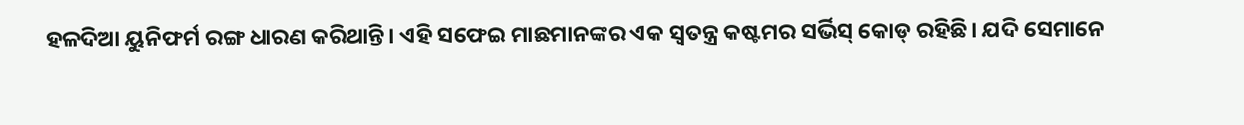ହଳଦିଆ ୟୁନିଫର୍ମ ରଙ୍ଗ ଧାରଣ କରିଥାନ୍ତି। ଏହି ସଫେଇ ମାଛମାନଙ୍କର ଏକ ସ୍ବତନ୍ତ୍ର କଷ୍ଟମର ସର୍ଭିସ୍‌ କୋଡ୍‌ ରହିଛି। ଯଦି ସେମାନେ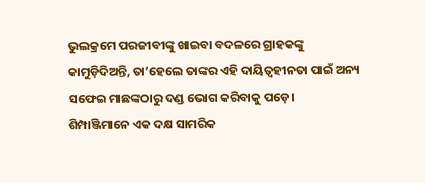ଭୁଲକ୍ରମେ ପରଜୀବୀଙ୍କୁ ଖାଇବା ବଦଳରେ ଗ୍ରାହକଙ୍କୁ କାମୁଡ଼ିଦିଅନ୍ତି, ତା’ହେଲେ ତାଙ୍କର ଏହି ଦାୟିତ୍ୱହୀନତା ପାଇଁ ଅନ୍ୟ ସଫେଇ ମାଛଙ୍କଠାରୁ ଦଣ୍ଡ ଭୋଗ କରିବାକୁ ପଡ଼େ।
ଶିମ୍ପାଞ୍ଜିମାନେ ଏକ ଦକ୍ଷ ସାମରିକ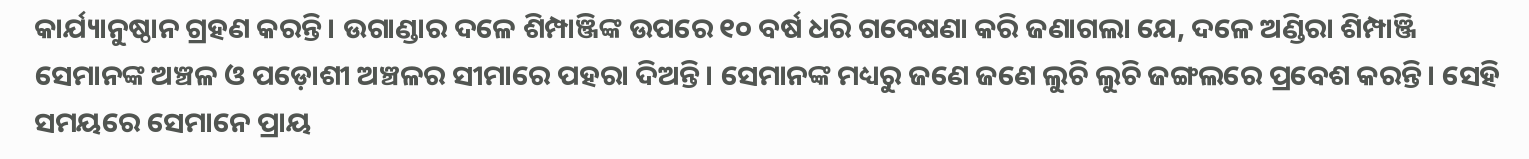କାର୍ଯ୍ୟାନୁଷ୍ଠାନ ଗ୍ରହଣ କରନ୍ତି। ଉଗାଣ୍ଡାର ଦଳେ ଶିମ୍ପାଞ୍ଜିଙ୍କ ଉପରେ ୧୦ ବର୍ଷ ଧରି ଗବେଷଣା କରି ଜଣାଗଲା ଯେ, ଦଳେ ଅଣ୍ଡିରା ଶିମ୍ପାଞ୍ଜି ସେମାନଙ୍କ ଅଞ୍ଚଳ ଓ ପଡ଼ୋଶୀ ଅଞ୍ଚଳର ସୀମାରେ ପହରା ଦିଅନ୍ତି। ସେମାନଙ୍କ ମଧ୍ୟରୁ ଜଣେ ଜଣେ ଲୁଚି ଲୁଚି ଜଙ୍ଗଲରେ ପ୍ରବେଶ କରନ୍ତି। ସେହି ସମୟରେ ସେମାନେ ପ୍ରାୟ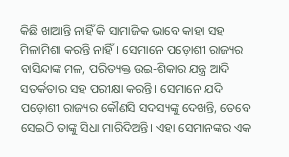କିଛି ଖାଆନ୍ତି ନାହିଁ କି ସାମାଜିକ ଭାବେ କାହା ସହ ମିଳାମିଶା କରନ୍ତି ନାହିଁ। ସେମାନେ ପଡ଼ୋଶୀ ରାଜ୍ୟର ବାସିନ୍ଦାଙ୍କ ମଳ, ପରିତ୍ୟକ୍ତ ଉଇ-ଶିକାର ଯନ୍ତ୍ର ଆଦି ସତର୍କତାର ସହ ପରୀକ୍ଷା କରନ୍ତି। ସେମାନେ ଯଦି ପଡ଼ୋଶୀ ରାଜ୍ୟର କୌଣସି ସଦସ୍ୟଙ୍କୁ ଦେଖନ୍ତି, ତେବେ ସେଇଠି ତାଙ୍କୁ ସିଧା ମାରିଦିଅନ୍ତି। ଏହା ସେମାନଙ୍କର ଏକ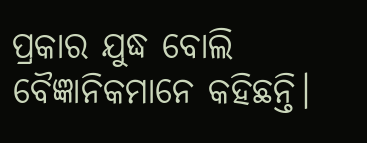ପ୍ରକାର ଯୁଦ୍ଧ ବୋଲି ବୈଜ୍ଞାନିକମାନେ କହିଛନ୍ତି।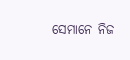ସେମାନେ ନିଜ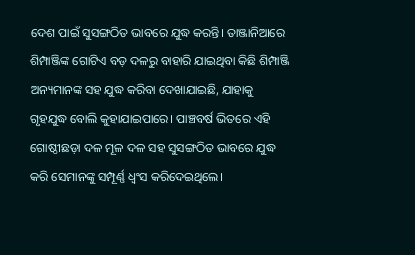ଦେଶ ପାଇଁ ସୁସଙ୍ଗଠିତ ଭାବରେ ଯୁଦ୍ଧ କରନ୍ତି। ତାଞ୍ଜାନିଆରେ ଶିମ୍ପାଞ୍ଜିଙ୍କ ଗୋଟିଏ ବଡ଼ ଦଳରୁ ବାହାରି ଯାଇଥିବା କିଛି ଶିମ୍ପାଞ୍ଜି ଅନ୍ୟମାନଙ୍କ ସହ ଯୁଦ୍ଧ କରିବା ଦେଖାଯାଇଛି, ଯାହାକୁ ଗୃହଯୁଦ୍ଧ ବୋଲି କୁହାଯାଇପାରେ। ପାଞ୍ଚବର୍ଷ ଭିତରେ ଏହି ଗୋଷ୍ଠୀଛଡ଼ା ଦଳ ମୂଳ ଦଳ ସହ ସୁସଙ୍ଗଠିତ ଭାବରେ ଯୁଦ୍ଧ କରି ସେମାନଙ୍କୁ ସମ୍ପୂର୍ଣ୍ଣ ଧ୍ୱଂସ କରିଦେଇଥିଲେ।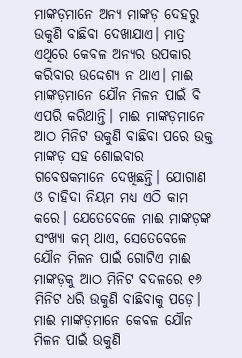ମାଙ୍କଡ଼ମାନେ ଅନ୍ୟ ମାଙ୍କଡ଼ ଦେହରୁ ଉକୁଣି ବାଛିବା ଦେଖାଯାଏ। ମାତ୍ର ଏଥିରେ କେବଳ ଅନ୍ୟର ଉପକାର କରିବାର ଉଦ୍ଦେଶ୍ୟ ନ ଥାଏ। ମାଈ ମାଙ୍କଡ଼ମାନେ ଯୌନ ମିଳନ ପାଇଁ ବି ଏପରି କରିଥାନ୍ତି। ମାଈ ମାଙ୍କଡ଼ମାନେ ଆଠ ମିନିଟ ଉକୁଣି ବାଛିବା ପରେ ଉକ୍ତ ମାଙ୍କଡ଼ ସହ ଶୋଇବାର ଗବେଷକମାନେ ଦେଖିଛନ୍ତି। ଯୋଗାଣ ଓ ଚାହିଦା ନିୟମ ମଧ୍ୟ ଏଠି କାମ କରେ। ଯେତେବେଳେ ମାଈ ମାଙ୍କଡ଼ଙ୍କ ସଂଖ୍ୟା କମ୍‌ ଥାଏ, ସେତେବେଳେ ଯୌନ ମିଳନ ପାଇଁ ଗୋଟିଏ ମାଈ ମାଙ୍କଡ଼କୁ ଆଠ ମିନିଟ ବଦଳରେ ୧୬ ମିନିଟ ଧରି ଉକୁଣି ବାଛିବାକୁ ପଡ଼େ। ମାଈ ମାଙ୍କଡ଼ମାନେ କେବଳ ଯୌନ ମିଳନ ପାଇଁ ଉକୁଣି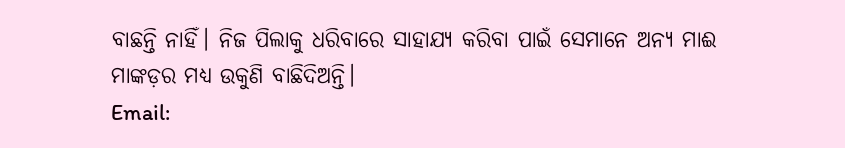ବାଛନ୍ତି ନାହିଁ। ନିଜ ପିଲାକୁ ଧରିବାରେ ସାହାଯ୍ୟ କରିବା ପାଇଁ ସେମାନେ ଅନ୍ୟ ମାଈ ମାଙ୍କଡ଼ର ମଧ୍ୟ ଉକୁଣି ବାଛିଦିଅନ୍ତି।
Email: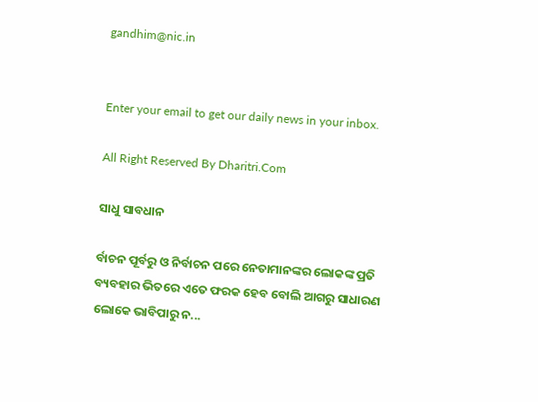gandhim@nic.in


Enter your email to get our daily news in your inbox.

All Right Reserved By Dharitri.Com

ସାଧୁ ସାବଧାନ

ର୍ବାଚନ ପୂର୍ବରୁ ଓ ନିର୍ବାଚନ ପରେ ନେତାମାନଙ୍କର ଲୋକଙ୍କ ପ୍ରତି ବ୍ୟବହାର ଭିତରେ ଏତେ ଫରକ ହେବ ବୋଲି ଆଗରୁ ସାଧାରଣ ଲୋକେ ଭାବିପାରୁ ନ...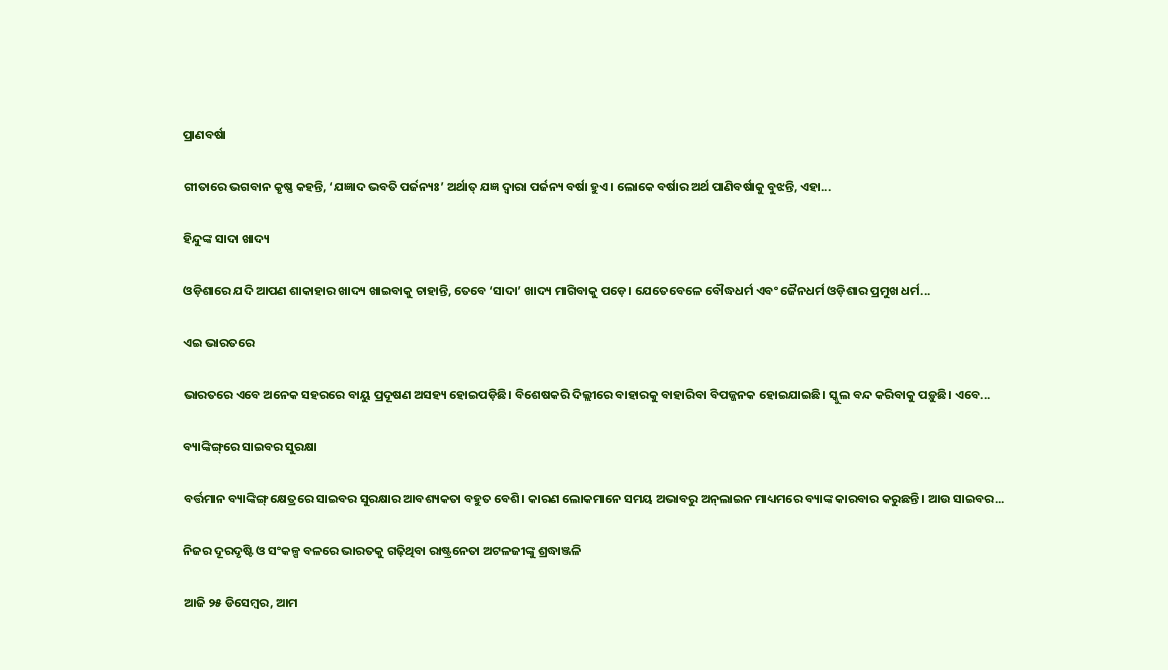ପ୍ରାଣବର୍ଷା

ଗୀତାରେ ଭଗବାନ କୃଷ୍ଣ କହନ୍ତି, ‘ଯଜ୍ଞାଦ ଭବତି ପର୍ଜନ୍ୟଃ’ ଅର୍ଥାତ୍‌ ଯଜ୍ଞ ଦ୍ୱାରା ପର୍ଜନ୍ୟ ବର୍ଷା ହୁଏ। ଲୋକେ ବର୍ଷାର ଅର୍ଥ ପାଣିବର୍ଷାକୁ ବୁଝନ୍ତି, ଏହା...

ହିନ୍ଦୁଙ୍କ ସାଦା ଖାଦ୍ୟ

ଓଡ଼ିଶାରେ ଯଦି ଆପଣ ଶାକାହାର ଖାଦ୍ୟ ଖାଇବାକୁ ଚାହାନ୍ତି, ତେବେ ‘ସାଦା’ ଖାଦ୍ୟ ମାଗିବାକୁ ପଡ଼େ। ଯେତେବେଳେ ବୌଦ୍ଧଧର୍ମ ଏବଂ ଜୈନଧର୍ମ ଓଡ଼ିଶାର ପ୍ରମୁଖ ଧର୍ମ...

ଏଇ ଭାରତରେ

ଭାରତରେ ଏବେ ଅନେକ ସହରରେ ବାୟୁ ପ୍ରଦୂଷଣ ଅସହ୍ୟ ହୋଇପଡ଼ିଛି। ବିଶେଷକରି ଦିଲ୍ଲୀରେ ବାହାରକୁ ବାହାରିବା ବିପଜ୍ଜନକ ହୋଇଯାଇଛି। ସ୍କୁଲ ବନ୍ଦ କରିବାକୁ ପଡ଼ୁଛି। ଏବେ...

ବ୍ୟାଙ୍କିଙ୍ଗ୍‌ରେ ସାଇବର ସୁରକ୍ଷା

ବର୍ତ୍ତମାନ ବ୍ୟାଙ୍କିଙ୍ଗ୍‌ କ୍ଷେତ୍ରରେ ସାଇବର ସୁରକ୍ଷାର ଆବଶ୍ୟକତା ବହୁତ ବେଶି। କାରଣ ଲୋକମାନେ ସମୟ ଅଭାବରୁ ଅନ୍‌ଲାଇନ ମାଧ୍ୟମରେ ବ୍ୟାଙ୍କ କାରବାର କରୁଛନ୍ତି। ଆଉ ସାଇବର...

ନିଜର ଦୂରଦୃଷ୍ଟି ଓ ସଂକଳ୍ପ ବଳରେ ଭାରତକୁ ଗଢ଼ିଥିବା ରାଷ୍ଟ୍ରନେତା ଅଟଳଜୀଙ୍କୁ ଶ୍ରଦ୍ଧାଞ୍ଜଳି

ଆଜି ୨୫ ଡିସେମ୍ବର, ଆମ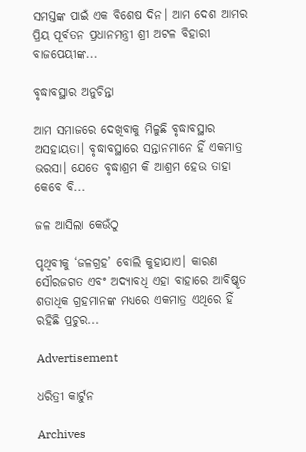ସମସ୍ତଙ୍କ ପାଇଁ ଏକ ବିଶେଷ ଦିନ। ଆମ ଦେଶ ଆମର ପ୍ରିୟ ପୂର୍ବତନ ପ୍ରଧାନମନ୍ତ୍ରୀ ଶ୍ରୀ ଅଟଳ ବିହାରୀ ବାଜପେୟୀଙ୍କ...

ବୃଦ୍ଧାବସ୍ଥାର ଅନୁଚିନ୍ତା

ଆମ ସମାଜରେ ଦେଖିବାକୁ ମିଳୁଛି ବୃଦ୍ଧାବସ୍ଥାର ଅସହାୟତା। ବୃଦ୍ଧାବସ୍ଥାରେ ସନ୍ତାନମାନେ ହିଁ ଏକମାତ୍ର ଭରସା। ଯେତେ ବୃଦ୍ଧାଶ୍ରମ କି ଆଶ୍ରମ ହେଉ ତାହା କେବେ ବି...

ଜଳ ଆସିଲା କେଉଁଠୁ

ପୃଥିବୀକୁ ‘ଜଳଗ୍ରହ’ ବୋଲି କୁହାଯାଏ। କାରଣ ସୌରଜଗତ ଏବଂ ଅଦ୍ୟାବଧି ଏହା ବାହାରେ ଆବିଷ୍କୃତ ଶତାଧିକ ଗ୍ରହମାନଙ୍କ ମଧ୍ୟରେ ଏକମାତ୍ର ଏଥିରେ ହିଁ ରହିଛି ପ୍ରଚୁର...

Advertisement

ଧରିତ୍ରୀ କାର୍ଟୁନ

Archives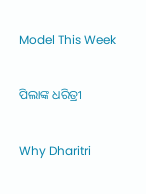Model This Week

ପିଲାଙ୍କ ଧରିତ୍ରୀ

Why Dharitri